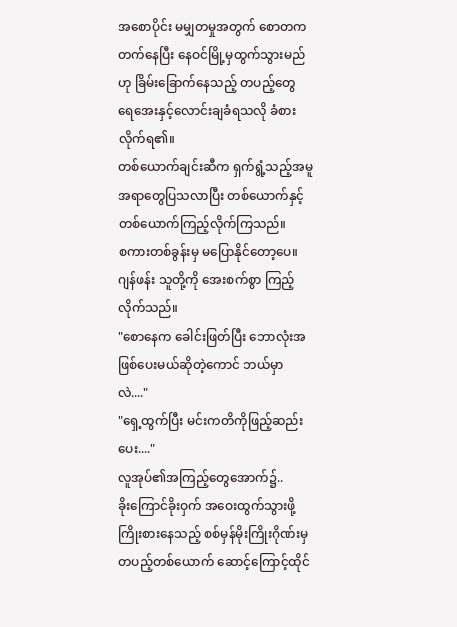အစောပိုင်း မမျှတမှုအတွက် စောတကတက်နေပြီး နေဝင်မြို့မှထွက်သွားမည်ဟု ခြိမ်းခြောက်နေသည့် တပည့်တွေ ရေအေးနှင့်လောင်းချခံရသလို ခံစားလိုက်ရ၏။
တစ်ယောက်ချင်းဆီက ရှက်ရွံ့သည့်အမူအရာတွေပြသလာပြီး တစ်ယောက်နှင့်တစ်ယောက်ကြည့်လိုက်ကြသည်။
စကားတစ်ခွန်းမှ မပြောနိုင်တော့ပေ။
ဂျန်ဖန်း သူတို့ကို အေးစက်စွာ ကြည့်လိုက်သည်။
"စောနေက ခေါင်းဖြတ်ပြီး ဘောလုံးအဖြစ်ပေးမယ်ဆိုတဲ့ကောင် ဘယ်မှာလဲ...."
"ရှေ့ထွက်ပြီး မင်းကတိကိုဖြည့်ဆည်းပေး...."
လူအုပ်၏အကြည့်တွေအောက်၌..
ခိုးကြောင်ခိုးဝှက် အဝေးထွက်သွားဖို့ ကြိုးစားနေသည့် စစ်မှန်မိုးကြိုးဂိုဏ်းမှ တပည့်တစ်ယောက် ဆောင့်ကြောင့်ထိုင်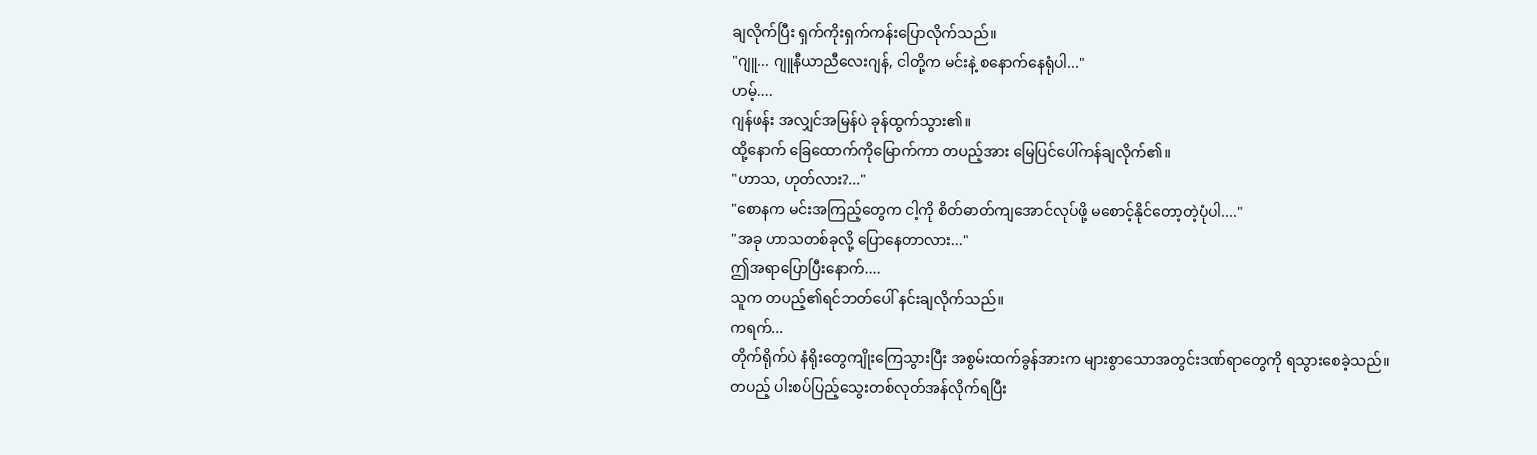ချလိုက်ပြီး ရှက်ကိုးရှက်ကန်းပြောလိုက်သည်။
"ဂျူ... ဂျူနီယာညီလေးဂျန်, ငါတို့က မင်းနဲ့ စနောက်နေရုံပါ..."
ဟမ့်....
ဂျန်ဖန်း အလျှင်အမြန်ပဲ ခုန်ထွက်သွား၏။
ထို့နောက် ခြေထောက်ကိုမြောက်ကာ တပည့်အား မြေပြင်ပေါ်ကန်ချလိုက်၏။
"ဟာသ, ဟုတ်လား?..."
"စောနက မင်းအကြည့်တွေက ငါ့ကို စိတ်ဓာတ်ကျအောင်လုပ်ဖို့ မစောင့်နိုင်တော့တဲ့ပုံပါ...."
"အခု ဟာသတစ်ခုလို့ ပြောနေတာလား..."
ဤအရာပြောပြီးနောက်....
သူက တပည့်၏ရင်ဘတ်ပေါ် နင်းချလိုက်သည်။
ကရက်...
တိုက်ရိုက်ပဲ နံရိုးတွေကျိုးကြေသွားပြီး အစွမ်းထက်ခွန်အားက များစွာသောအတွင်းဒဏ်ရာတွေကို ရသွားစေခဲ့သည်။
တပည့် ပါးစပ်ပြည့်သွေးတစ်လုတ်အန်လိုက်ရပြီး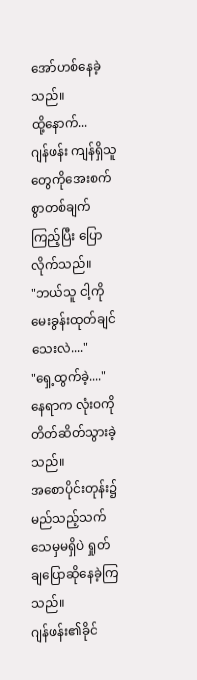အော်ဟစ်နေခဲ့သည်။
ထို့နောက်...
ဂျန်ဖန်း ကျန်ရှိသူတွေကိုအေးစက်စွာတစ်ချက်ကြည့်ပြီး ပြောလိုက်သည်။
"ဘယ်သူ ငါ့ကို မေးခွန်းထုတ်ချင်သေးလဲ...."
"ရှေ့ထွက်ခဲ့...."
နေရာက လုံးဝကို တိတ်ဆိတ်သွားခဲ့သည်။
အစောပိုင်းတုန်း၌ မည်သည့်သက်သေမှမရှိပဲ ရှုတ်ချပြောဆိုနေခဲ့ကြသည်။
ဂျန်ဖန်း၏ခိုင်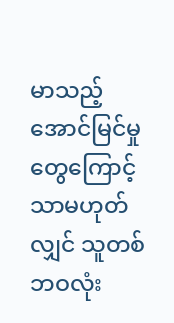မာသည့်အောင်မြင်မှုတွေကြောင့်သာမဟုတ်လျှင် သူတစ်ဘဝလုံး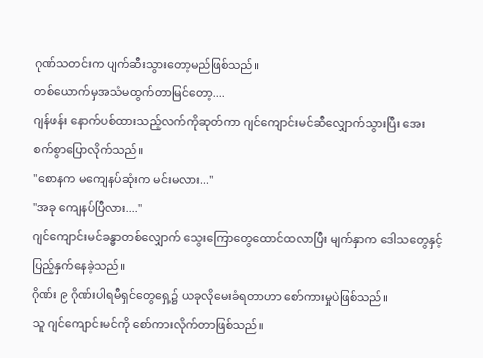ဂုဏ်သတင်းက ပျက်ဆီးသွားတော့မည်ဖြစ်သည်။
တစ်ယောက်မှအသံမထွက်တာမြင်တော့....
ဂျန်ဖန်း နောက်ပစ်ထားသည့်လက်ကိုဆုတ်ကာ ဂျင်ကျောင်းမင်ဆီလျှောက်သွားပြီး အေးစက်စွာပြောလိုက်သည်။
"စောနက မကျေနပ်ဆုံးက မင်းမလား..."
"အခု ကျေနပ်ပြီလား...."
ဂျင်ကျောင်းမင်ခန္ဓာတစ်လျှောက် သွေးကြောတွေထောင်ထလာပြီး မျက်နှာက ဒေါသတွေနှင့် ပြည့်နှက်နေခဲ့သည်။
ဂိုဏ်း ၉ ဂိုဏ်းပါရမီရှင်တွေရှေ့၌ ယခုလိုမေးခံရတာဟာ စော်ကားမှုပဲဖြစ်သည်။
သူ ဂျင်ကျောင်းမင်ကို စော်ကားလိုက်တာဖြစ်သည်။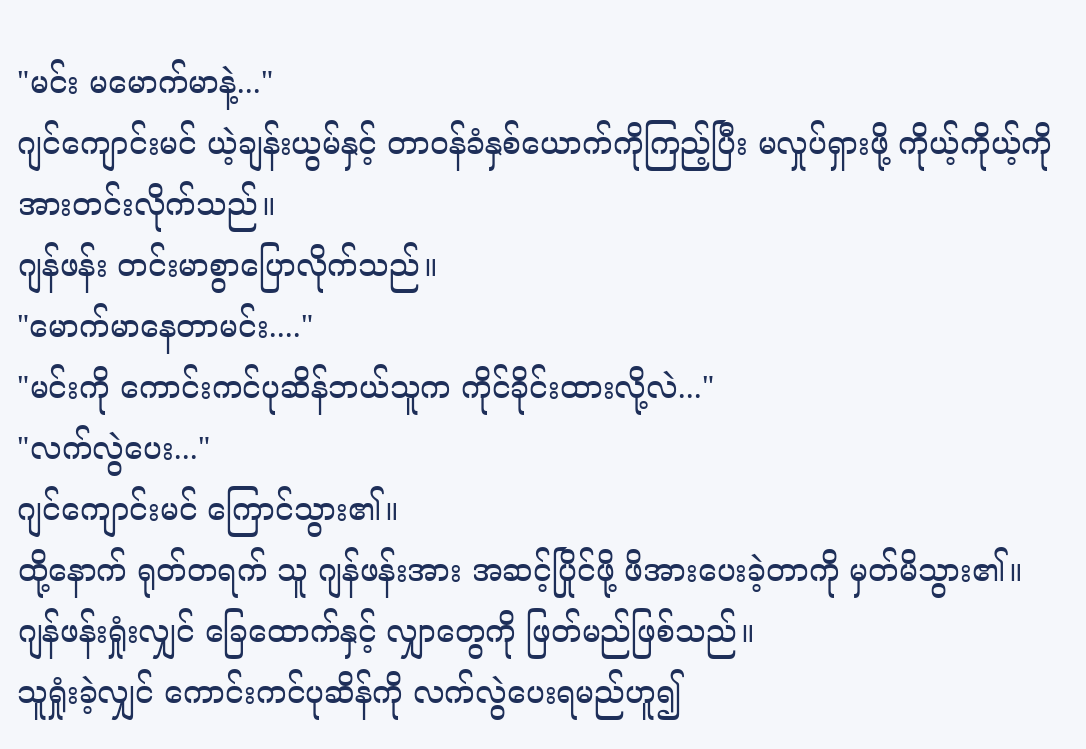"မင်း မမောက်မာနဲ့..."
ဂျင်ကျောင်းမင် ယဲ့ချန်းယွမ်နှင့် တာဝန်ခံနှစ်ယောက်ကိုကြည့်ပြီး မလှုပ်ရှားဖို့ ကိုယ့်ကိုယ့်ကို အားတင်းလိုက်သည်။
ဂျန်ဖန်း တင်းမာစွာပြောလိုက်သည်။
"မောက်မာနေတာမင်း...."
"မင်းကို ကောင်းကင်ပုဆိန်ဘယ်သူက ကိုင်ခိုင်းထားလို့လဲ..."
"လက်လွဲပေး..."
ဂျင်ကျောင်းမင် ကြောင်သွား၏။
ထို့နောက် ရုတ်တရက် သူ ဂျန်ဖန်းအား အဆင့်ပြိုင်ဖို့ ဖိအားပေးခဲ့တာကို မှတ်မိသွား၏။
ဂျန်ဖန်းရှုံးလျှင် ခြေထောက်နှင့် လျှာတွေကို ဖြတ်မည်ဖြစ်သည်။
သူရှုံးခဲ့လျှင် ကောင်းကင်ပုဆိန်ကို လက်လွဲပေးရမည်ဟူ၍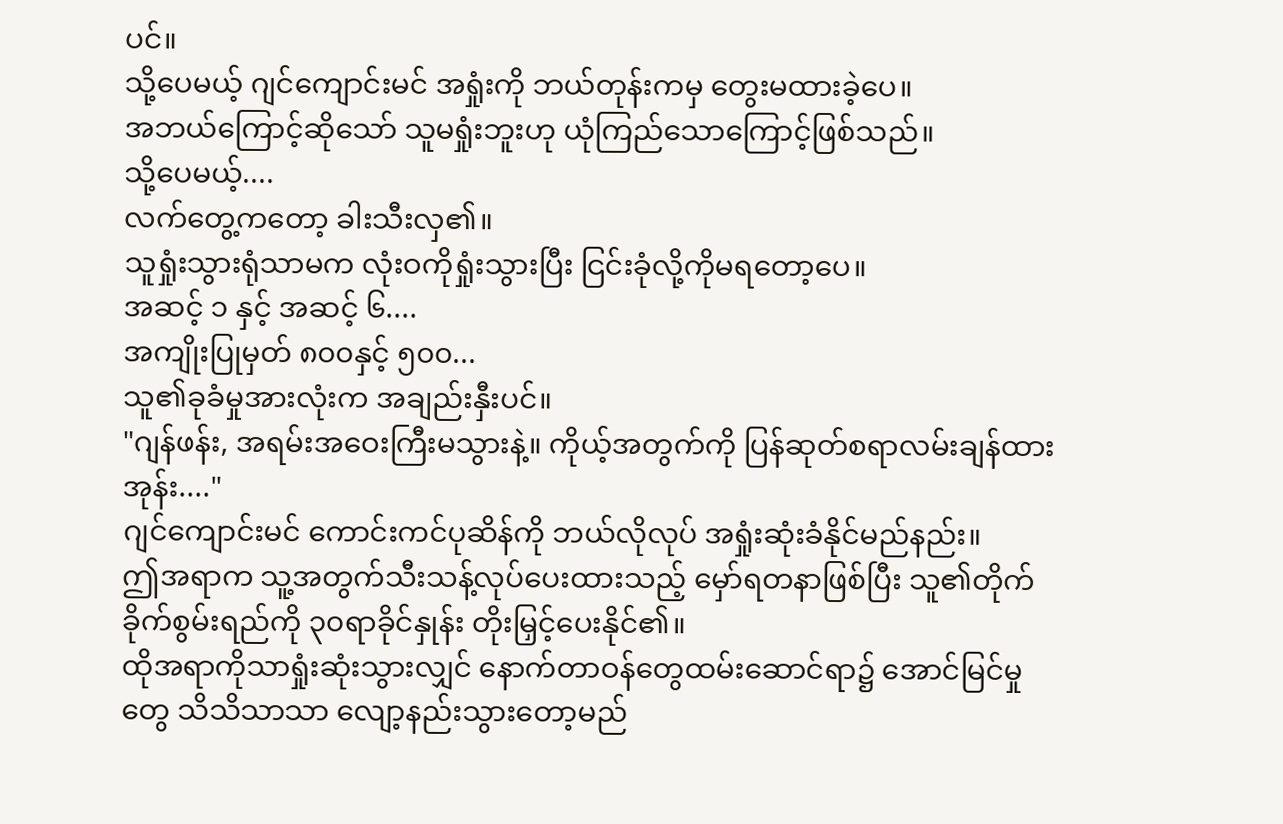ပင်။
သို့ပေမယ့် ဂျင်ကျောင်းမင် အရှုံးကို ဘယ်တုန်းကမှ တွေးမထားခဲ့ပေ။
အဘယ်ကြောင့်ဆိုသော် သူမရှုံးဘူးဟု ယုံကြည်သောကြောင့်ဖြစ်သည်။
သို့ပေမယ့်....
လက်တွေ့ကတော့ ခါးသီးလှ၏။
သူရှုံးသွားရုံသာမက လုံးဝကိုရှုံးသွားပြီး ငြင်းခုံလို့ကိုမရတော့ပေ။
အဆင့် ၁ နှင့် အဆင့် ၆....
အကျိုးပြုမှတ် ၈၀၀နှင့် ၅၀၀...
သူ၏ခုခံမှုအားလုံးက အချည်းနှီးပင်။
"ဂျန်ဖန်း, အရမ်းအဝေးကြီးမသွားနဲ့။ ကိုယ့်အတွက်ကို ပြန်ဆုတ်စရာလမ်းချန်ထားအုန်း...."
ဂျင်ကျောင်းမင် ကောင်းကင်ပုဆိန်ကို ဘယ်လိုလုပ် အရှုံးဆုံးခံနိုင်မည်နည်း။
ဤအရာက သူ့အတွက်သီးသန့်လုပ်ပေးထားသည့် မှော်ရတနာဖြစ်ပြီး သူ၏တိုက်ခိုက်စွမ်းရည်ကို ၃၀ရာခိုင်နှုန်း တိုးမြှင့်ပေးနိုင်၏။
ထိုအရာကိုသာရှုံးဆုံးသွားလျှင် နောက်တာဝန်တွေထမ်းဆောင်ရာ၌ အောင်မြင်မှုတွေ သိသိသာသာ လျော့နည်းသွားတော့မည်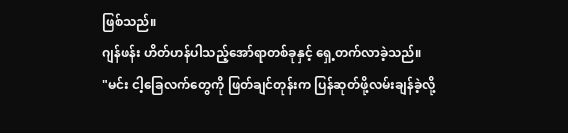ဖြစ်သည်။
ဂျန်ဖန်း ဟိတ်ဟန်ပါသည့်အော်ရာတစ်ခုနှင့် ရှေ့တက်လာခဲ့သည်။
"မင်း ငါ့ခြေလက်တွေကို ဖြတ်ချင်တုန်းက ပြန်ဆုတ်ဖို့လမ်းချန်ခဲ့လို့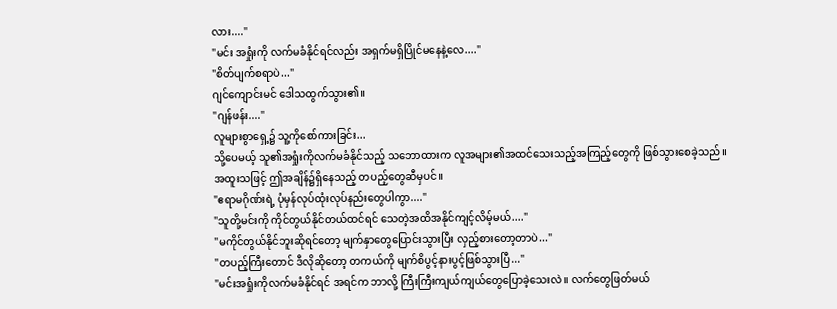လား...."
"မင်း အရှုံးကို လက်မခံနိုင်ရင်လည်း အရှက်မရှိပြိုင်မနေနဲ့လေ...."
"စိတ်ပျက်စရာပဲ..."
ဂျင်ကျောင်းမင် ဒေါသထွက်သွား၏။
"ဂျန်ဖန်း...."
လူများစွာရှေ့၌ သူ့ကိုစော်ကားခြင်း...
သို့ပေမယ့် သူ၏အရှုံးကိုလက်မခံနိုင်သည့် သဘောထားက လူအများ၏အထင်သေးသည့်အကြည့်တွေကို ဖြစ်သွားစေခဲ့သည်။
အထူးသဖြင့် ဤအချိန်၌ရှိနေသည့် တပည့်တွေဆီမှပင်။
"ဧရာမဂိုဏ်းရဲ့ ပုံမှန်လုပ်ထုံးလုပ်နည်းတွေပါကွာ...."
"သူတို့မင်းကို ကိုင်တွယ်နိုင်တယ်ထင်ရင် သေတဲ့အထိအနိုင်ကျင့်လိမ့်မယ်...."
"မကိုင်တွယ်နိုင်ဘူးဆိုရင်တော့ မျက်နှာတွေပြောင်းသွားပြီး လှည့်စားတော့တာပဲ..."
"တပည့်ကြီးတောင် ဒီလိုဆိုတော့ တကယ်ကို မျက်စိပွင့်နားပွင့်ဖြစ်သွားပြီ..."
"မင်းအရှုံးကိုလက်မခံနိုင်ရင် အရင်က ဘာလို့ ကြီးကြီးကျယ်ကျယ်တွေပြောခဲ့သေးလဲ။ လက်တွေဖြတ်မယ်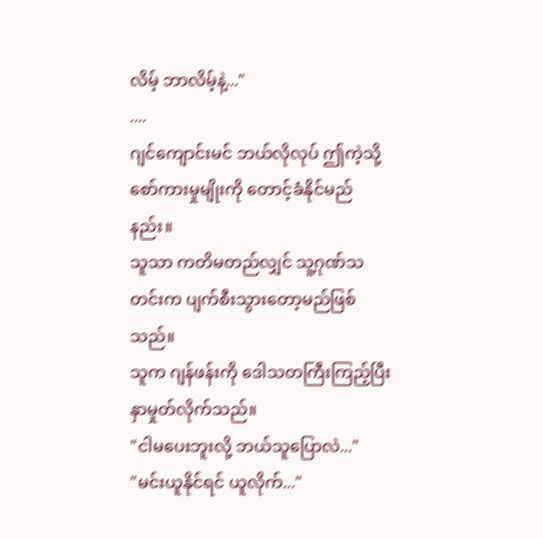လိမ့် ဘာလိမ့်နဲ့..."
....
ဂျင်ကျောင်းမင် ဘယ်လိုလုပ် ဤကဲ့သို့ စော်ကားမှုမျိုးကို တောင့်ခံနိုင်မည်နည်း။
သူသာ ကတိမတည်လျှင် သူ့ဂုဏ်သတင်းက ပျက်စီးသွားတော့မည်ဖြစ်သည်။
သူက ဂျန်ဖန်းကို ဒေါသတကြီးကြည့်ပြီး နှာမှုတ်လိုက်သည်။
"ငါမပေးဘူးလို့ ဘယ်သူပြောလဲ..."
"မင်းယူနိုင်ရင် ယူလိုက်..."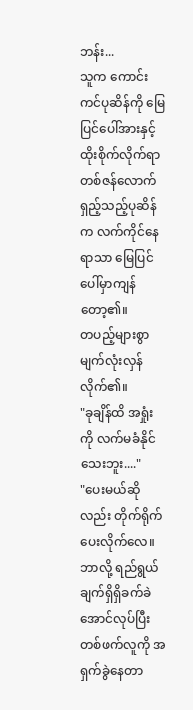ဘန်း...
သူက ကောင်းကင်ပုဆိန်ကို မြေပြင်ပေါ်အားနှင့်ထိုးစိုက်လိုက်ရာ
တစ်ဇန်လောက်ရှည့်သည့်ပုဆိန်က လက်ကိုင်နေရာသာ မြေပြင်ပေါ်မှာကျန်တော့၏။
တပည့်များစွာ မျက်လုံးလှန်လိုက်၏။
"ခုချိန်ထိ အရှုံးကို လက်မခံနိုင်သေးဘူး...."
"ပေးမယ်ဆိုလည်း တိုက်ရိုက်ပေးလိုက်လေ။ ဘာလို့ ရည်ရွယ်ချက်ရှိရှိခက်ခဲအောင်လုပ်ပြီး တစ်ဖက်လူကို အရှက်ခွဲနေတာ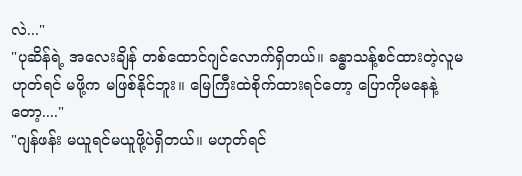လဲ..."
"ပုဆိန်ရဲ့ အလေးချိန် တစ်ထောင်ဂျင်လောက်ရှိတယ်။ ခန္ဓာသန့်စင်ထားတဲ့လူမဟုတ်ရင် မဖို့က မဖြစ်နိုင်ဘူး။ မြေကြီးထဲစိုက်ထားရင်တော့ ပြောကိုမနေနဲ့တော့...."
"ဂျန်ဖန်း မယူရင်မယူဖို့ပဲရှိတယ်။ မဟုတ်ရင်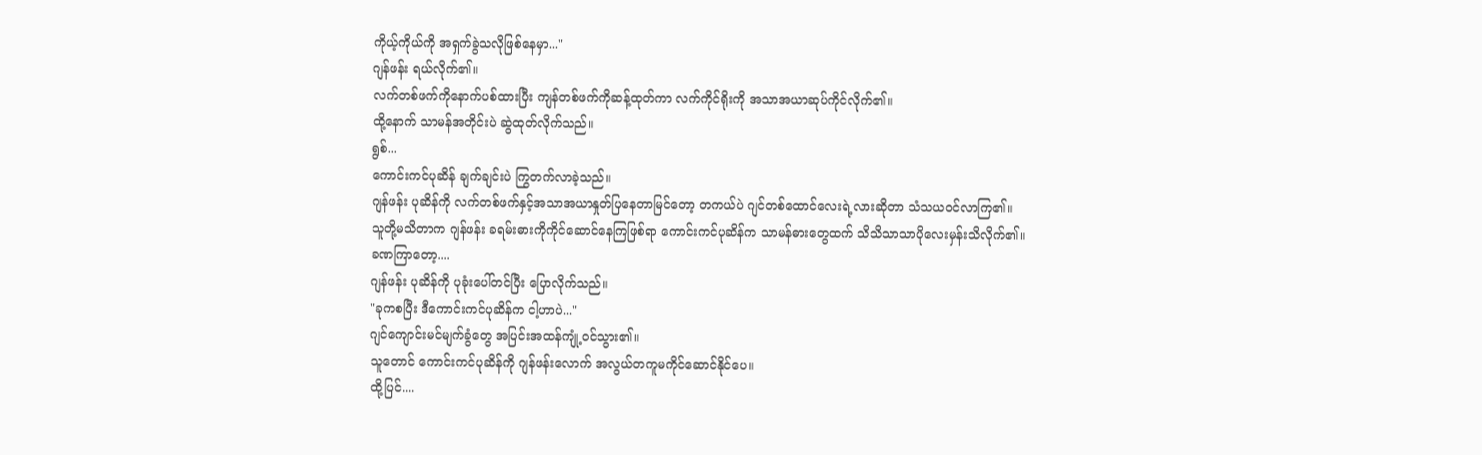ကိုယ့်ကိုယ်ကို အရှက်ခွဲသလိုဖြစ်နေမှာ..."
ဂျန်ဖန်း ရယ်လိုက်၏။
လက်တစ်ဖက်ကိုနောက်ပစ်ထားပြီး ကျန်တစ်ဖက်ကိုဆန့်ထုတ်ကာ လက်ကိုင်ရိုးကို အသာအယာဆုပ်ကိုင်လိုက်၏။
ထို့နောက် သာမန်အတိုင်းပဲ ဆွဲထုတ်လိုက်သည်။
ရွစ်...
ကောင်းကင်ပုဆိန် ချက်ချင်းပဲ ကြွတက်လာခဲ့သည်။
ဂျန်ဖန်း ပုဆိန်ကို လက်တစ်ဖက်နှင့်အသာအယာနှုတ်ပြနေတာမြင်တော့ တကယ်ပဲ ဂျင်တစ်ထောင်လေးရဲ့လားဆိုတာ သံသယဝင်လာကြ၏။
သူတို့မသိတာက ဂျန်ဖန်း ခရမ်းဓားကိုကိုင်ဆောင်နေကြဖြစ်ရာ ကောင်းကင်ပုဆိန်က သာမန်ဓားတွေထက် သိသိသာသာပိုလေးမှန်းသိလိုက်၏။
ခဏကြာတော့....
ဂျန်ဖန်း ပုဆိန်ကို ပုခုံးပေါ်တင်ပြီး ပြောလိုက်သည်။
"ခုကစပြီး ဒီကောင်းကင်ပုဆိန်က ငါ့ဟာပဲ..."
ဂျင်ကျောင်းမင်မျက်ခွံတွေ အပြင်းအထန်ကျုံ့ဝင်သွား၏။
သူတောင် ကောင်းကင်ပုဆိန်ကို ဂျန်ဖန်းလောက် အလွယ်တကူမကိုင်ဆောင်နိုင်ပေ။
ထို့ပြင်....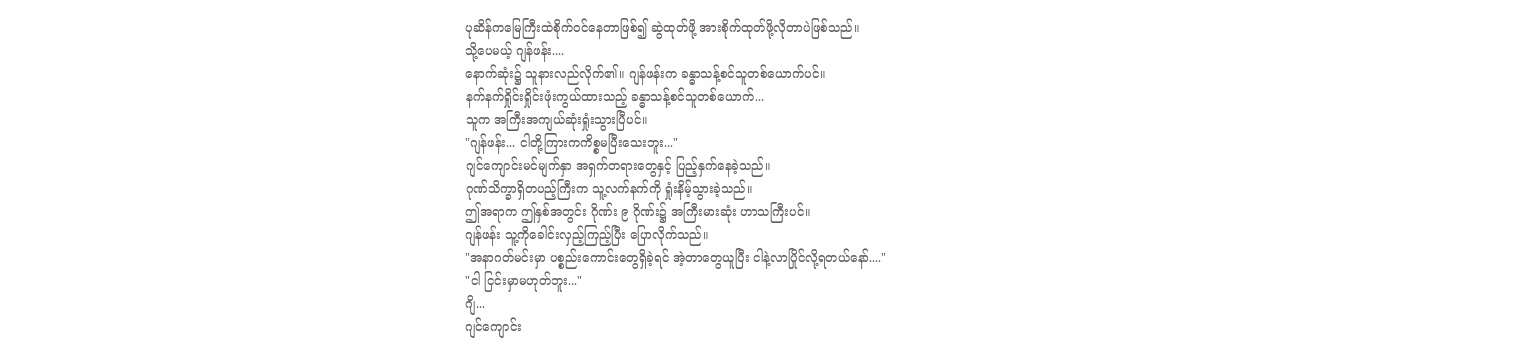ပုဆိန်ကမြေကြီးထဲစိုက်ဝင်နေတာဖြစ်၍ ဆွဲထုတ်ဖို့ အားစိုက်ထုတ်ဖို့လိုတာပဲဖြစ်သည်။
သို့ပေမယ့် ဂျန်ဖန်း....
နောက်ဆုံး၌ သူနားလည်လိုက်၏။ ဂျန်ဖန်းက ခန္ဓာသန့်စင်သူတစ်ယောက်ပင်။
နက်နက်ရှိုင်းရှိုင်းဖုံးကွယ်ထားသည့် ခန္ဓာသန့်စင်သူတစ်ယောက်...
သူက အကြီးအကျယ်ဆုံးရှုံးသွားပြီပင်။
"ဂျန်ဖန်း... ငါတို့ကြားကကိစ္စမပြီးသေးဘူး..."
ဂျင်ကျောင်းမင်မျက်နှာ အရှက်တရားတွေနှင့် ပြည့်နှက်နေခဲ့သည်။
ဂုဏ်သိက္ခာရှိတပည့်ကြီးက သူ့လက်နက်ကို ရှုံးနိမ့်သွားခဲ့သည်။
ဤအရာက ဤနှစ်အတွင်း ဂိုဏ်း ၉ ဂိုဏ်း၌ အကြီးမားဆုံး ဟာသကြီးပင်။
ဂျန်ဖန်း သူ့ကိုခေါင်းလှည့်ကြည့်ပြီး ပြောလိုက်သည်။
"အနာဂတ်မင်းမှာ ပစ္စည်းကောင်းတွေရှိခဲ့ရင် အဲ့တာတွေယူပြီး ငါနဲ့လာပြိုင်လို့ရတယ်နော်...."
"ငါ ငြင်းမှာမဟုတ်ဘူး..."
ဂျိ...
ဂျင်ကျောင်း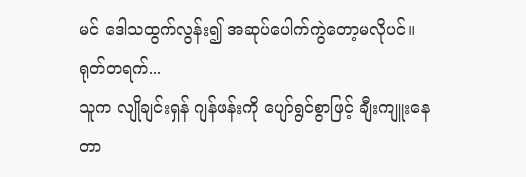မင် ဒေါသထွက်လွန်း၍ အဆုပ်ပေါက်ကွဲတော့မလိုပင်။
ရုတ်တရက်...
သူက လျိုချင်းရှန် ဂျန်ဖန်းကို ပျော်ရွင်စွာဖြင့် ချီးကျူးနေတာ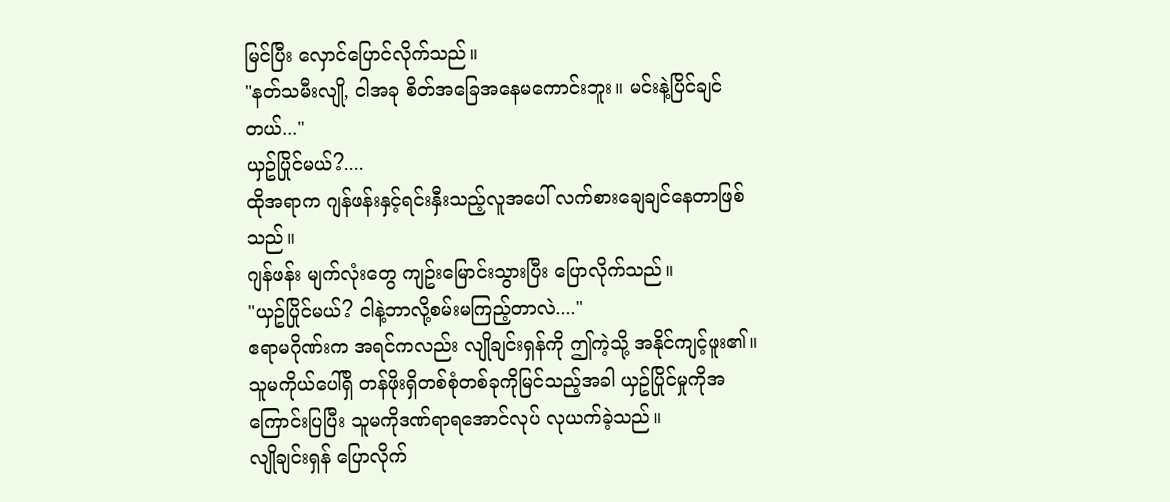မြင်ပြီး လှောင်ပြောင်လိုက်သည်။
"နတ်သမီးလျို, ငါအခု စိတ်အခြေအနေမကောင်းဘူး။ မင်းနဲ့ပြိင်ချင်တယ်..."
ယှဥ်ပြိုင်မယ်?....
ထိုအရာက ဂျန်ဖန်းနှင့်ရင်းနှီးသည့်လူအပေါ် လက်စားချေချင်နေတာဖြစ်သည်။
ဂျန်ဖန်း မျက်လုံးတွေ ကျဥ်းမြောင်းသွားပြီး ပြောလိုက်သည်။
"ယှဥ်ပြိုင်မယ်? ငါနဲ့ဘာလို့စမ်းမကြည့်တာလဲ...."
ဧရာမဂိုဏ်းက အရင်ကလည်း လျိုချင်းရှန်ကို ဤကဲ့သို့ အနိုင်ကျင့်ဖူး၏။
သူမကိုယ်ပေါ်ရှိ တန်ဖိုးရှိတစ်စုံတစ်ခုကိုမြင်သည့်အခါ ယှဥ်ပြိုင်မှုကိုအကြောင်းပြပြီး သူမကိုဒဏ်ရာရအောင်လုပ် လုယက်ခဲ့သည်။
လျိုချင်းရှန် ပြောလိုက်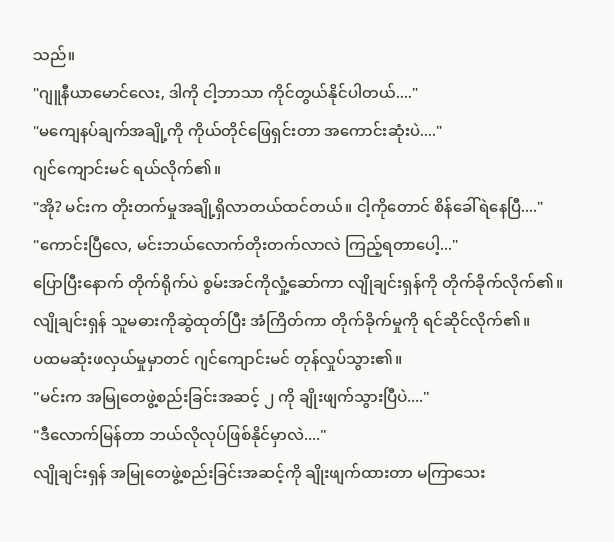သည်။
"ဂျူနီယာမောင်လေး, ဒါကို ငါ့ဘာသာ ကိုင်တွယ်နိုင်ပါတယ်...."
"မကျေနပ်ချက်အချို့ကို ကိုယ်တိုင်ဖြေရှင်းတာ အကောင်းဆုံးပဲ...."
ဂျင်ကျောင်းမင် ရယ်လိုက်၏။
"အို? မင်းက တိုးတက်မှုအချို့ရှိလာတယ်ထင်တယ်။ ငါ့ကိုတောင် စိန်ခေါ်ရဲနေပြီ...."
"ကောင်းပြီလေ, မင်းဘယ်လောက်တိုးတက်လာလဲ ကြည့်ရတာပေါ့..."
ပြောပြီးနောက် တိုက်ရိုက်ပဲ စွမ်းအင်ကိုလှုံ့ဆော်ကာ လျိုချင်းရှန်ကို တိုက်ခိုက်လိုက်၏။
လျိုချင်းရှန် သူမဓားကိုဆွဲထုတ်ပြီး အံကြိတ်ကာ တိုက်ခိုက်မှုကို ရင်ဆိုင်လိုက်၏။
ပထမဆုံးဖလှယ်မှုမှာတင် ဂျင်ကျောင်းမင် တုန်လှုပ်သွား၏။
"မင်းက အမြုတေဖွဲ့စည်းခြင်းအဆင့် ၂ ကို ချိုးဖျက်သွားပြီပဲ...."
"ဒီလောက်မြန်တာ ဘယ်လိုလုပ်ဖြစ်နိုင်မှာလဲ...."
လျိုချင်းရှန် အမြုတေဖွဲ့စည်းခြင်းအဆင့်ကို ချိုးဖျက်ထားတာ မကြာသေး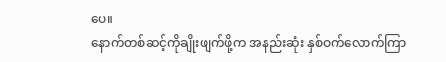ပေ။
နောက်တစ်ဆင့်ကိုချိုးဖျက်ဖို့က အနည်းဆုံး နှစ်ဝက်လောက်ကြာ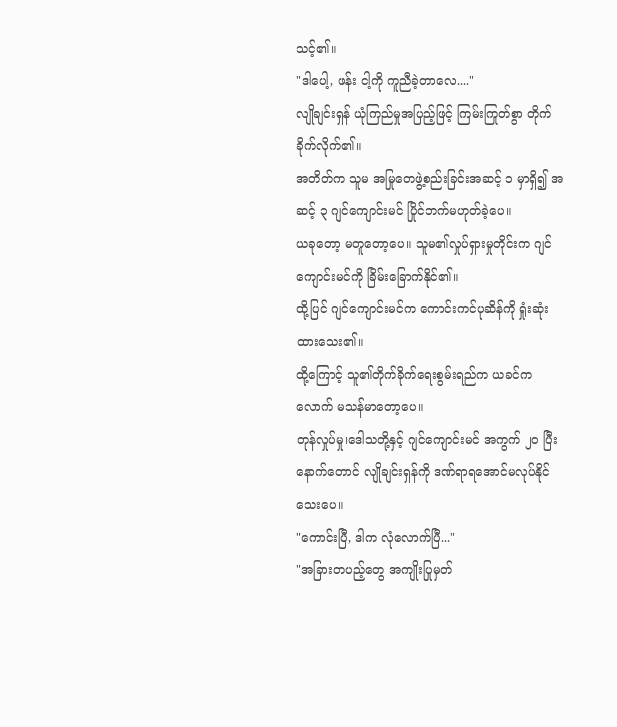သင့်၏။
"ဒါပေါ့, ဖန်း ငါ့ကို ကူညီခဲ့တာလေ...."
လျိုချင်းရှန် ယုံကြည်မှုအပြည့်ဖြင့် ကြမ်းကြုတ်စွာ တိုက်ခိုက်လိုက်၏။
အတိတ်က သူမ အမြုတေဖွဲ့စည်းခြင်းအဆင့် ၁ မှာရှိ၍ အဆင့် ၃ ဂျင်ကျောင်းမင် ပြိုင်ဘက်မဟုတ်ခဲ့ပေ။
ယခုတော့ မတူတော့ပေ။ သူမ၏လှုပ်ရှားမှုတိုင်းက ဂျင်ကျောင်းမင်ကို ခြိမ်းခြောက်နိုင်၏။
ထို့ပြင် ဂျင်ကျောင်းမင်က ကောင်းကင်ပုဆိန်ကို ရှုံးဆုံးထားသေး၏။
ထို့ကြောင့် သူ၏တိုက်ခိုက်ရေးစွမ်းရည်က ယခင်ကလောက် မသန်မာတော့ပေ။
တုန်လှုပ်မှု၊ဒေါသတို့နှင့် ဂျင်ကျောင်းမင် အကွက် ၂၀ ပြီးနောက်တောင် လျိုချင်းရှန်ကို ဒဏ်ရာရအောင်မလုပ်နိုင်သေးပေ။
"ကောင်းပြီ, ဒါက လုံလောက်ပြီ..."
"အခြားတပည့်တွေ အကျိုးပြုမှတ်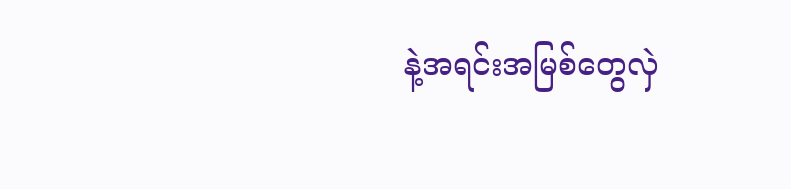နဲ့အရင်းအမြစ်တွေလှဲ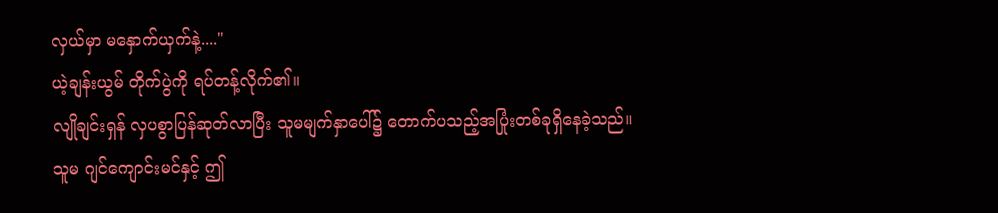လှယ်မှာ မနှောက်ယှက်နဲ့...."
ယဲ့ချန်းယွမ် တိုက်ပွဲကို ရပ်တန့်လိုက်၏။
လျိုချင်းရှန် လှပစွာပြန်ဆုတ်လာပြီး သူမမျက်နှာပေါ်၌ တောက်ပသည့်အပြုံးတစ်ခုရှိနေခဲ့သည်။
သူမ ဂျင်ကျောင်းမင်နှင့် ဤ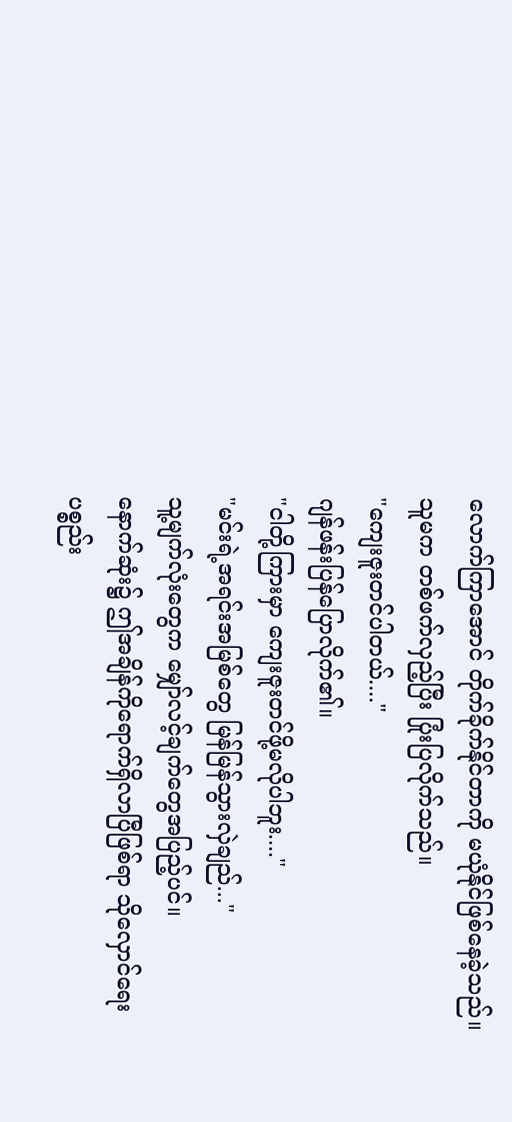လောက်ကြာအောင် တိုက်ခိုက်နိုင်တာကို မယုံနိုင်ဖြစ်နေခဲ့သည်။
သူမက တစ်ဖက်လှည့်ပြီး ပြုံးပြလိုက်သည်။
"ကျေးဇူးတင်ပါတယ်...."
ဂျန်ဖန်းပြန်ပြောလိုက်၏။
"ငါတို့ကြားမှာ ကျေးဇူးတင်ဖို့မလိုပါဘူး...."
"မင်းရဲ့အရင်းအမြစ်တွေ မြန်မြန်သွားလှဲချည်..."
သူ့မျက်လုံးတွေက မျှော်လင့်ချက်တွေအပြည့်ပင်။
နောက်ဆုံး၌ ဤအချိန်ကိုရောက်ရှိလာပြီဖြစ်ရာ သိုလှောင်ရေးပစ္စည်း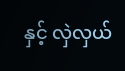နှင့် လှဲလှယ်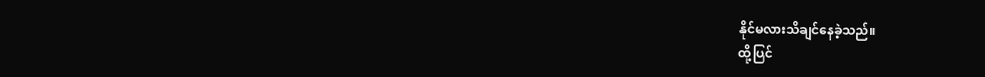နိုင်မလားသိချင်နေခဲ့သည်။
ထို့ပြင်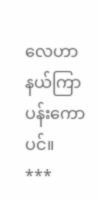လေဟာနယ်ကြာပန်းကောပင်။
***